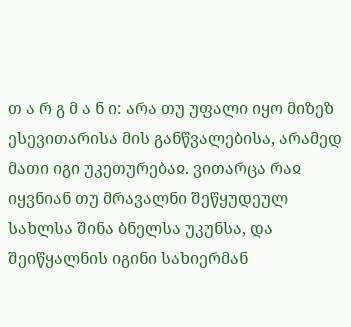თ ა რ გ მ ა ნ ი: არა თუ უფალი იყო მიზეზ ესევითარისა მის განწვალებისა, არამედ მათი იგი უკეთურებაჲ. ვითარცა რაჲ იყვნიან თუ მრავალნი შეწყუდეულ სახლსა შინა ბნელსა უკუნსა, და შეიწყალნის იგინი სახიერმან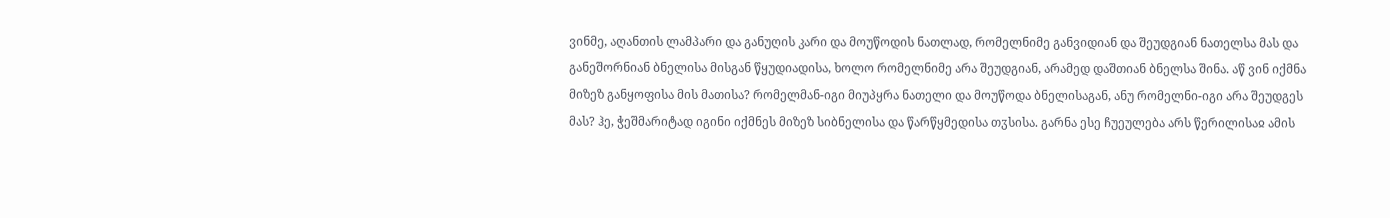ვინმე, აღანთის ლამპარი და განუღის კარი და მოუწოდის ნათლად, რომელნიმე განვიდიან და შეუდგიან ნათელსა მას და განეშორნიან ბნელისა მისგან წყუდიადისა, ხოლო რომელნიმე არა შეუდგიან, არამედ დაშთიან ბნელსა შინა. აწ ვინ იქმნა მიზეზ განყოფისა მის მათისა? რომელმან-იგი მიუპყრა ნათელი და მოუწოდა ბნელისაგან, ანუ რომელნი-იგი არა შეუდგეს მას? ჰე, ჭეშმარიტად იგინი იქმნეს მიზეზ სიბნელისა და წარწყმედისა თჳსისა. გარნა ესე ჩუეულება არს წერილისაჲ ამის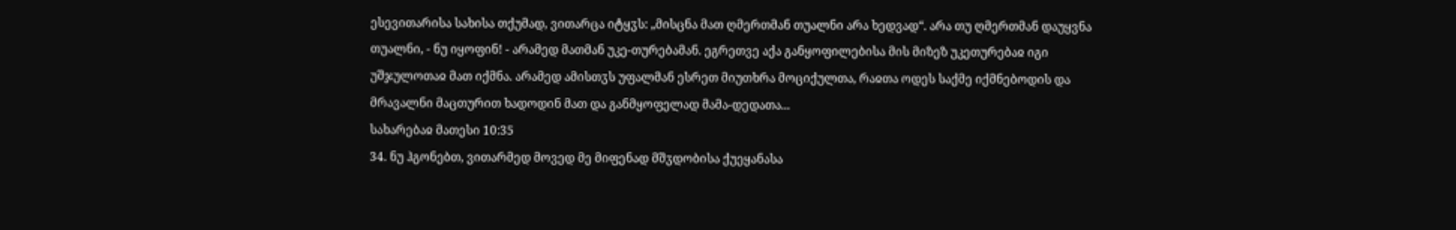ესევითარისა სახისა თქუმად, ვითარცა იტყჳს: „მისცნა მათ ღმერთმან თუალნი არა ხედვად“. არა თუ ღმერთმან დაუყვნა თუალნი, - ნუ იყოფინ! - არამედ მათმან უკე-თურებამან. ეგრეთვე აქა განყოფილებისა მის მიზეზ უკეთურებაჲ იგი უშჯულოთაჲ მათ იქმნა. არამედ ამისთჳს უფალმან ესრეთ მიუთხრა მოციქულთა, რაჲთა ოდეს საქმე იქმნებოდის და მრავალნი მაცთურით ხადოდინ მათ და განმყოფელად მამა-დედათა...
სახარებაჲ მათესი 10:35
34. ნუ ჰგონებთ, ვითარმედ მოვედ მე მიფენად მშჳდობისა ქუეყანასა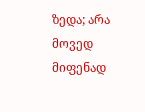ზედა; არა მოვედ მიფენად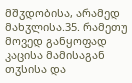მშჳდობისა, არამედ მახჳლისა.35. რამეთუ მოვედ განყოფად კაცისა მამისაგან თჳსისა და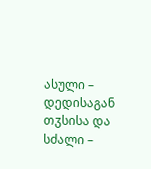ასული – დედისაგან თჳსისა და სძალი –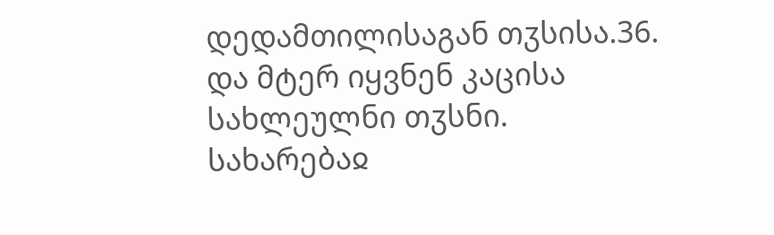დედამთილისაგან თჳსისა.36. და მტერ იყვნენ კაცისა სახლეულნი თჳსნი.
სახარებაჲ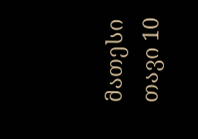მათესი თავი 10